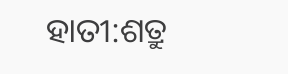ହାତୀ:ଶତ୍ରୁ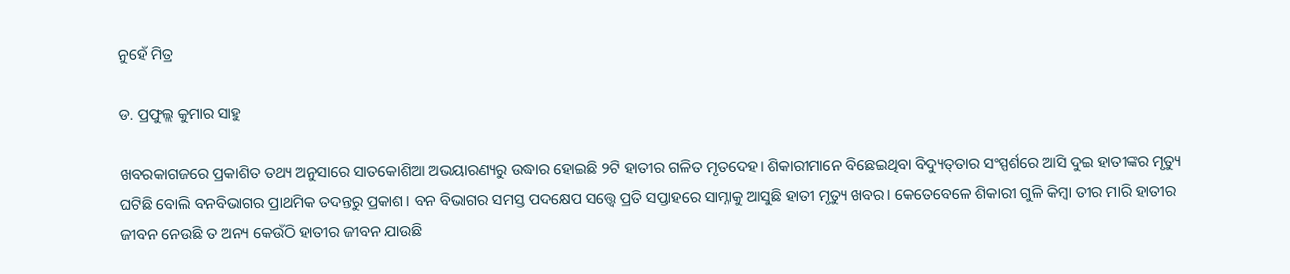ନୁହେଁ ମିତ୍ର

ଡ. ପ୍ରଫୁଲ୍ଲ କୁମାର ସାହୁ

ଖବରକାଗଜରେ ପ୍ରକାଶିତ ତଥ୍ୟ ଅନୁସାରେ ସାତକୋଶିଆ ଅଭୟାରଣ୍ୟରୁ ଉଦ୍ଧାର ହୋଇଛି ୨ଟି ହାତୀର ଗଳିତ ମୃତଦେହ। ଶିକାରୀମାନେ ବିଛେଇଥିବା ବିଦ୍ୟୁତ୍‌ତାର ସଂସ୍ପର୍ଶରେ ଆସି ଦୁଇ ହାତୀଙ୍କର ମୃତ୍ୟୁ ଘଟିଛି ବୋଲି ବନବିଭାଗର ପ୍ରାଥମିକ ତଦନ୍ତରୁ ପ୍ରକାଶ। ବନ ବିଭାଗର ସମସ୍ତ ପଦକ୍ଷେପ ସତ୍ତ୍ୱେ ପ୍ରତି ସପ୍ତାହରେ ସାମ୍ନାକୁ ଆସୁଛି ହାତୀ ମୃତ୍ୟୁ ଖବର। କେତେବେଳେ ଶିକାରୀ ଗୁଳି କିମ୍ବା ତୀର ମାରି ହାତୀର ଜୀବନ ନେଉଛି ତ ଅନ୍ୟ କେଉଁଠି ହାତୀର ଜୀବନ ଯାଉଛି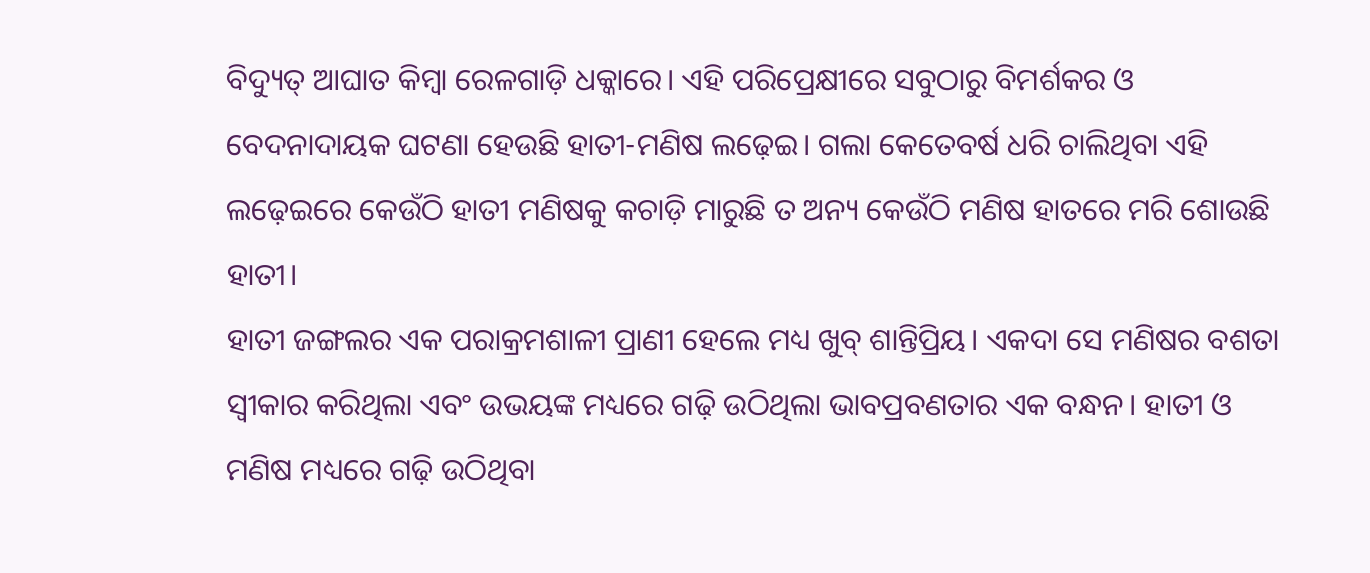ବିଦ୍ୟୁତ୍‌ ଆଘାତ କିମ୍ବା ରେଳଗାଡ଼ି ଧକ୍କାରେ। ଏହି ପରିପ୍ରେକ୍ଷୀରେ ସବୁଠାରୁ ବିମର୍ଶକର ଓ ବେଦନାଦାୟକ ଘଟଣା ହେଉଛି ହାତୀ-ମଣିଷ ଲଢ଼େଇ। ଗଲା କେତେବର୍ଷ ଧରି ଚାଲିଥିବା ଏହି ଲଢ଼େଇରେ କେଉଁଠି ହାତୀ ମଣିଷକୁ କଚାଡ଼ି ମାରୁଛି ତ ଅନ୍ୟ କେଉଁଠି ମଣିଷ ହାତରେ ମରି ଶୋଉଛି ହାତୀ।
ହାତୀ ଜଙ୍ଗଲର ଏକ ପରାକ୍ରମଶାଳୀ ପ୍ରାଣୀ ହେଲେ ମଧ୍ୟ ଖୁବ୍‌ ଶାନ୍ତିପ୍ରିୟ। ଏକଦା ସେ ମଣିଷର ବଶତା ସ୍ବୀକାର କରିଥିଲା ଏବଂ ଉଭୟଙ୍କ ମଧ୍ୟରେ ଗଢ଼ି ଉଠିଥିଲା ଭାବପ୍ରବଣତାର ଏକ ବନ୍ଧନ। ହାତୀ ଓ ମଣିଷ ମଧ୍ୟରେ ଗଢ଼ି ଉଠିଥିବା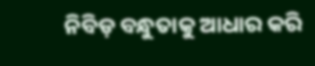ନିବିଡ଼ ବନ୍ଧୁତାକୁ ଆଧାର କରି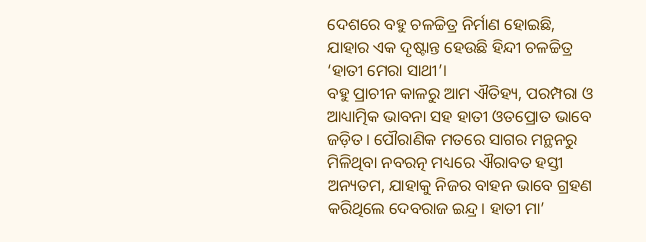ଦେଶରେ ବହୁ ଚଳଚ୍ଚିତ୍ର ନିର୍ମାଣ ହୋଇଛି, ଯାହାର ଏକ ଦୃଷ୍ଟାନ୍ତ ହେଉଛି ହିନ୍ଦୀ ଚଳଚ୍ଚିତ୍ର ‘ହାତୀ ମେରା ସାଥୀ’।
ବହୁ ପ୍ରାଚୀନ କାଳରୁ ଆମ ଐତିହ୍ୟ, ପରମ୍ପରା ଓ ଆଧ୍ୟାତ୍ମିକ ଭାବନା ସହ ହାତୀ ଓତପ୍ରୋତ ଭାବେ ଜଡ଼ିତ। ପୌରାଣିକ ମତରେ ସାଗର ମନ୍ଥନରୁ ମିଳିଥିବା ନବରତ୍ନ ମଧ୍ୟରେ ଐରାବତ ହସ୍ତୀ ଅନ୍ୟତମ, ଯାହାକୁ ନିଜର ବାହନ ଭାବେ ଗ୍ରହଣ କରିଥିଲେ ଦେବରାଜ ଇନ୍ଦ୍ର। ହାତୀ ମା’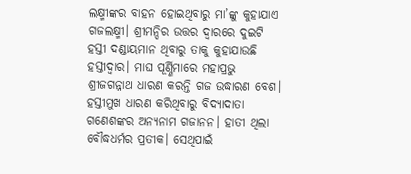ଲକ୍ଷ୍ମୀଙ୍କର ବାହନ ହୋଇଥିବାରୁ ମା’ଙ୍କୁ କୁହାଯାଏ ଗଜଲକ୍ଷ୍ମୀ। ଶ୍ରୀମନ୍ଦିର ଉତ୍ତର ଦ୍ୱାରରେ ଦୁଇଟି ହସ୍ତୀ ଦଣ୍ଡାୟମାନ ଥିବାରୁ ତାକୁ କୁହାଯାଉଛି ହସ୍ତୀଦ୍ୱାର। ମାଘ ପୂର୍ଣ୍ଣିମାରେ ମହାପ୍ରଭୁ ଶ୍ରୀଜଗନ୍ନାଥ ଧାରଣ କରନ୍ତି ଗଜ ଉଦ୍ଧାରଣ ବେଶ। ହସ୍ତୀମୁଖ ଧାରଣ କରିଥିବାରୁ ବିଦ୍ୟାଦାତା ଗଣେଶଙ୍କର ଅନ୍ୟନାମ ଗଜାନନ। ହାତୀ ଥିଲା ବୌଦ୍ଧଧର୍ମର ପ୍ରତୀକ। ସେଥିପାଇଁ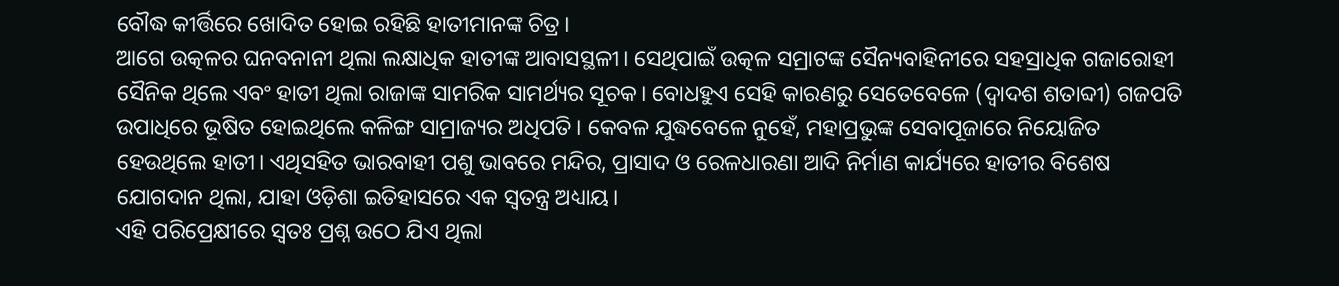ବୌଦ୍ଧ କୀର୍ତ୍ତିରେ ଖୋଦିତ ହୋଇ ରହିଛି ହାତୀମାନଙ୍କ ଚିତ୍ର।
ଆଗେ ଉତ୍କଳର ଘନବନାନୀ ଥିଲା ଲକ୍ଷାଧିକ ହାତୀଙ୍କ ଆବାସସ୍ଥଳୀ। ସେଥିପାଇଁ ଉତ୍କଳ ସମ୍ରାଟଙ୍କ ସୈନ୍ୟବାହିନୀରେ ସହସ୍ରାଧିକ ଗଜାରୋହୀ ସୈନିକ ଥିଲେ ଏବଂ ହାତୀ ଥିଲା ରାଜାଙ୍କ ସାମରିକ ସାମର୍ଥ୍ୟର ସୂଚକ। ବୋଧହୁଏ ସେହି କାରଣରୁ ସେତେବେଳେ (ଦ୍ୱାଦଶ ଶତାବ୍ଦୀ) ଗଜପତି ଉପାଧିରେ ଭୂଷିତ ହୋଇଥିଲେ କଳିଙ୍ଗ ସାମ୍ରାଜ୍ୟର ଅଧିପତି। କେବଳ ଯୁଦ୍ଧବେଳେ ନୁହେଁ, ମହାପ୍ରଭୁଙ୍କ ସେବାପୂଜାରେ ନିୟୋଜିତ ହେଉଥିଲେ ହାତୀ। ଏଥିସହିତ ଭାରବାହୀ ପଶୁ ଭାବରେ ମନ୍ଦିର, ପ୍ରାସାଦ ଓ ରେଳଧାରଣା ଆଦି ନିର୍ମାଣ କାର୍ଯ୍ୟରେ ହାତୀର ବିଶେଷ ଯୋଗଦାନ ଥିଲା, ଯାହା ଓଡ଼ିଶା ଇତିହାସରେ ଏକ ସ୍ବତନ୍ତ୍ର ଅଧ୍ୟାୟ।
ଏହି ପରିପ୍ରେକ୍ଷୀରେ ସ୍ବତଃ ପ୍ରଶ୍ନ ଉଠେ ଯିଏ ଥିଲା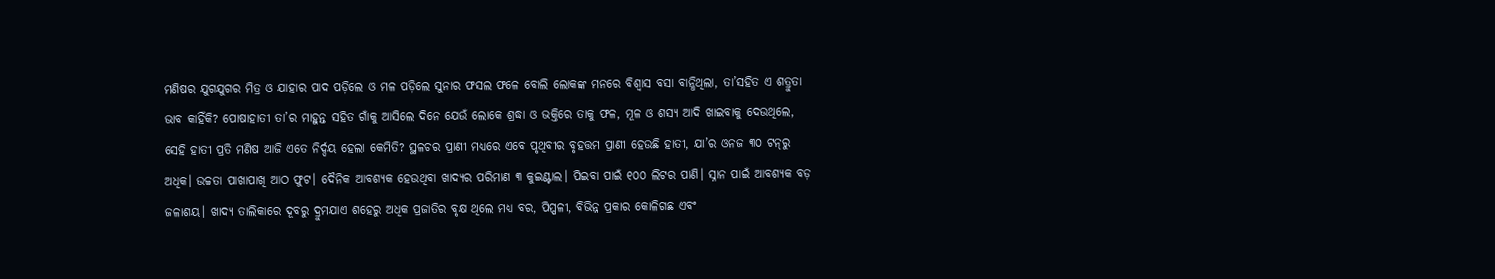ମଣିଷର ଯୁଗଯୁଗର ମିତ୍ର ଓ ଯାହାର ପାଦ ପଡ଼ିଲେ ଓ ମଳ ପଡ଼ିଲେ ସୁନାର ଫସଲ ଫଳେ ବୋଲି ଲୋକଙ୍କ ମନରେ ବିଶ୍ୱାସ ବସା ବାନ୍ଧିଥିଲା, ତା’ସହିତ ଏ ଶତ୍ରୁତା ଭାବ କାହିଁକି? ପୋଷାହାତୀ ତା’ର ମାହୁନ୍ତ ସହିତ ଗାଁକୁ ଆସିଲେ ଦିନେ ଯେଉଁ ଲୋକେ ଶ୍ରଦ୍ଧା ଓ ଭକ୍ତିରେ ତାକୁ ଫଳ, ମୂଳ ଓ ଶସ୍ୟ ଆଦି ଖାଇବାକୁ ଦେଉଥିଲେ, ସେହି ହାତୀ ପ୍ରତି ମଣିଷ ଆଜି ଏତେ ନିର୍ଦ୍ଦୟ ହେଲା କେମିତି? ସ୍ଥଳଚର ପ୍ରାଣୀ ମଧ୍ୟରେ ଏବେ ପୃଥିବୀର ବୃହତ୍ତମ ପ୍ରାଣୀ ହେଉଛି ହାତୀ, ଯା’ର ଓନଜ ୩୦ ଟନ୍‌ରୁ ଅଧିକ। ଉଚ୍ଚତା ପାଖାପାଖି ଆଠ ଫୁଟ। ଦୈନିକ ଆବଶ୍ୟକ ହେଉଥିବା ଖାଦ୍ୟର ପରିମାଣ ୩ କୁଇଣ୍ଟାଲ। ପିଇବା ପାଇଁ ୧୦୦ ଲିଟର ପାଣି। ସ୍ନାନ ପାଇଁ ଆବଶ୍ୟକ ବଡ଼ ଜଳାଶୟ। ଖାଦ୍ୟ ତାଲିକାରେ ଦୂବରୁ ଦ୍ରୁମଯାଏ ଶହେରୁ ଅଧିକ ପ୍ରଜାତିର ବୃକ୍ଷ ଥିଲେ ମଧ୍ୟ ବର, ପିପ୍ପଳୀ, ବିଭିନ୍ନ ପ୍ରକାର କୋଳିଗଛ ଏବଂ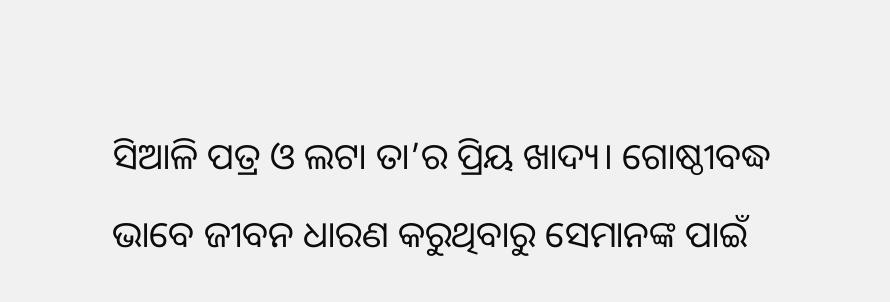ସିଆଳି ପତ୍ର ଓ ଲଟା ତା’ର ପ୍ରିୟ ଖାଦ୍ୟ। ଗୋଷ୍ଠୀବଦ୍ଧ ଭାବେ ଜୀବନ ଧାରଣ କରୁଥିବାରୁ ସେମାନଙ୍କ ପାଇଁ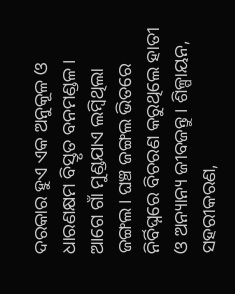ଦରକାର ହୁଏ ଏକ ଅନୁକୂଳ ଓ ଧାରଣକ୍ଷମ ବିସ୍ତୃତ ବନମଣ୍ଡଳ।
ଆଗେ ଗାଁ ମୁଣ୍ଡଯାଏ ଲମ୍ବିଥିଲା ଜଙ୍ଗଲ। ଘଞ୍ଚ ଜଙ୍ଗଲ ଭିତରେ ନିର୍ବିଘ୍ନରେ ବିଚରଣ କରୁଥିଲେ ହାତୀ ଓ ଅନ୍ୟାନ୍ୟ ଜୀବଜନ୍ତୁ। ଶିଳ୍ପାୟନ, ସହରୀକରଣ,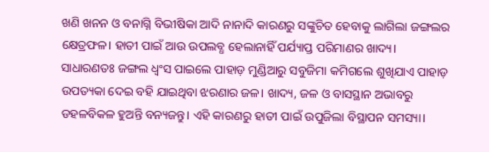ଖଣି ଖନନ ଓ ବନାଗ୍ନି ବିଭୀଷିକା ଆଦି ନାନାଦି କାରଣରୁ ସଙ୍କୁଚିତ ହେବାକୁ ଲାଗିଲା ଜଙ୍ଗଲର କ୍ଷେତ୍ରଫଳ। ହାତୀ ପାଇଁ ଆଉ ଉପଲବ୍ଧ ହେଲାନାହିଁ ପର୍ଯ୍ୟାପ୍ତ ପରିମାଣର ଖାଦ୍ୟ।
ସାଧାରଣତଃ ଜଙ୍ଗଲ ଧ୍ୱଂସ ପାଇଲେ ପାହାଡ଼ ମୁଣ୍ଡିଆରୁ ସବୁଜିମା କମିଗଲେ ଶୁଖିଯାଏ ପାହାଡ଼ ଉପତ୍ୟକା ଦେଇ ବହି ଯାଇଥିବା ଝରଣାର ଜଳ। ଖାଦ୍ୟ, ଜଳ ଓ ବାସସ୍ଥାନ ଅଭାବରୁ ଡହଳବିକଳ ହୁଅନ୍ତି ବନ୍ୟଜନ୍ତୁ। ଏହି କାରଣରୁ ହାତୀ ପାଇଁ ଉପୁଜିଲା ବିସ୍ଥାପନ ସମସ୍ୟା।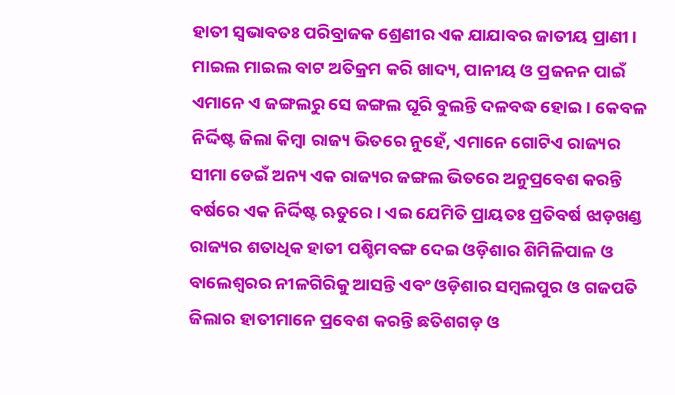ହାତୀ ସ୍ବଭାବତଃ ପରିବ୍ରାଜକ ଶ୍ରେଣୀର ଏକ ଯାଯାବର ଜାତୀୟ ପ୍ରାଣୀ। ମାଇଲ ମାଇଲ ବାଟ ଅତିକ୍ରମ କରି ଖାଦ୍ୟ, ପାନୀୟ ଓ ପ୍ରଜନନ ପାଇଁ ଏମାନେ ଏ ଜଙ୍ଗଲରୁ ସେ ଜଙ୍ଗଲ ଘୂରି ବୁଲନ୍ତି ଦଳବଦ୍ଧ ହୋଇ। କେବଳ ନିର୍ଦ୍ଦିଷ୍ଟ ଜିଲା କିମ୍ବା ରାଜ୍ୟ ଭିତରେ ନୁହେଁ, ଏମାନେ ଗୋଟିଏ ରାଜ୍ୟର ସୀମା ଡେଇଁ ଅନ୍ୟ ଏକ ରାଜ୍ୟର ଜଙ୍ଗଲ ଭିତରେ ଅନୁପ୍ରବେଶ କରନ୍ତି ବର୍ଷରେ ଏକ ନିର୍ଦ୍ଦିଷ୍ଟ ଋତୁରେ। ଏଇ ଯେମିତି ପ୍ରାୟତଃ ପ୍ରତିବର୍ଷ ଝାଡ଼ଖଣ୍ଡ ରାଜ୍ୟର ଶତାଧିକ ହାତୀ ପଶ୍ଚିମବଙ୍ଗ ଦେଇ ଓଡ଼ିଶାର ଶିମିଳିପାଳ ଓ ବାଲେଶ୍ୱରର ନୀଳଗିରିକୁ ଆସନ୍ତି ଏବଂ ଓଡ଼ିଶାର ସମ୍ବଲପୁର ଓ ଗଜପତି ଜିଲାର ହାତୀମାନେ ପ୍ରବେଶ କରନ୍ତି ଛତିଶଗଡ଼ ଓ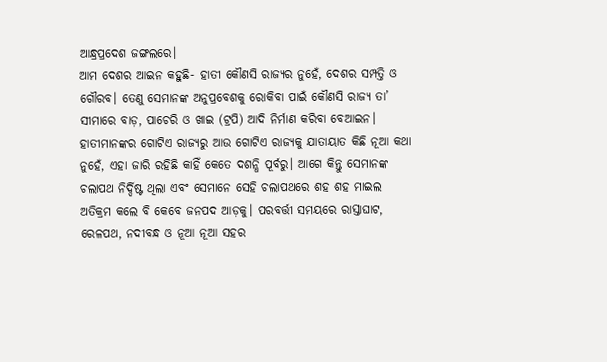ଆନ୍ଧ୍ରପ୍ରଦେଶ ଜଙ୍ଗଲରେ।
ଆମ ଦେଶର ଆଇନ କହୁଛି- ହାତୀ କୌଣସି ରାଜ୍ୟର ନୁହେଁ, ଦେଶର ସମ୍ପତ୍ତି ଓ ଗୌରବ। ତେଣୁ ସେମାନଙ୍କ ଅନୁପ୍ରବେଶକୁ ରୋକିବା ପାଇଁ କୌଣସି ରାଜ୍ୟ ତା’ ସୀମାରେ ବାଡ଼, ପାଚେରି ଓ ଖାଇ (ଟ୍ରପି) ଆଦି ନିର୍ମାଣ କରିବା ବେଆଇନ। ହାତୀମାନଙ୍କର ଗୋଟିଏ ରାଜ୍ୟରୁ ଆଉ ଗୋଟିଏ ରାଜ୍ୟକୁ ଯାତାୟାତ କିଛି ନୂଆ କଥା ନୁହେଁ, ଏହା ଜାରି ରହିଛି କାହିଁ କେତେ ଦଶନ୍ଧି ପୂର୍ବରୁ। ଆଗେ କିନ୍ତୁ ସେମାନଙ୍କ ଚଲାପଥ ନିର୍ଦ୍ଦିଷ୍ଟ ଥିଲା ଏବଂ ସେମାନେ ସେହି ଚଲାପଥରେ ଶହ ଶହ ମାଇଲ ଅତିକ୍ରମ କଲେ ବି କେବେ ଜନପଦ ଆଡ଼କୁ। ପରବର୍ତ୍ତୀ ସମୟରେ ରାସ୍ତାଘାଟ, ରେଳପଥ, ନଦୀବନ୍ଧ ଓ ନୂଆ ନୂଆ ସହର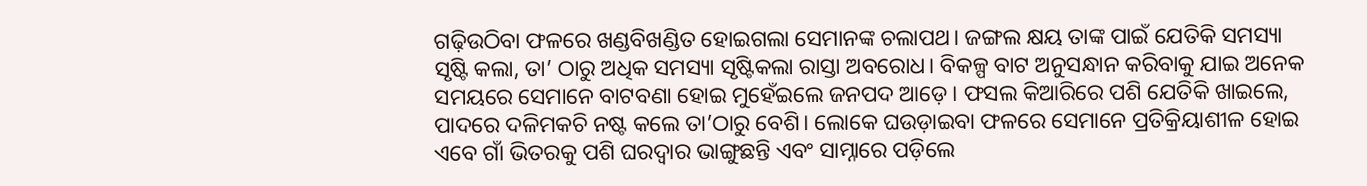ଗଢ଼ିଉଠିବା ଫଳରେ ଖଣ୍ଡବିଖଣ୍ଡିତ ହୋଇଗଲା ସେମାନଙ୍କ ଚଲାପଥ। ଜଙ୍ଗଲ କ୍ଷୟ ତାଙ୍କ ପାଇଁ ଯେତିକି ସମସ୍ୟା ସୃଷ୍ଟି କଲା, ତା’ ଠାରୁ ଅଧିକ ସମସ୍ୟା ସୃଷ୍ଟିକଲା ରାସ୍ତା ଅବରୋଧ। ବିକଳ୍ପ ବାଟ ଅନୁସନ୍ଧାନ କରିବାକୁ ଯାଇ ଅନେକ ସମୟରେ ସେମାନେ ବାଟବଣା ହୋଇ ମୁହେଁଇଲେ ଜନପଦ ଆଡ଼େ। ଫସଲ କିଆରିରେ ପଶି ଯେତିକି ଖାଇଲେ, ପାଦରେ ଦଳିମକଚି ନଷ୍ଟ କଲେ ତା’ଠାରୁ ବେଶି। ଲୋକେ ଘଉଡ଼ାଇବା ଫଳରେ ସେମାନେ ପ୍ରତିକ୍ରିୟାଶୀଳ ହୋଇ ଏବେ ଗାଁ ଭିତରକୁ ପଶି ଘରଦ୍ୱାର ଭାଙ୍ଗୁଛନ୍ତି ଏବଂ ସାମ୍ନାରେ ପଡ଼ିଲେ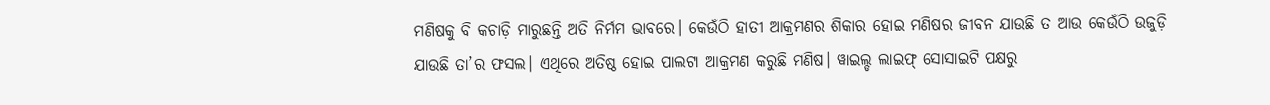ମଣିଷକୁ ବି କଚାଡ଼ି ମାରୁଛନ୍ତି ଅତି ନିର୍ମମ ଭାବରେ। କେଉଁଠି ହାତୀ ଆକ୍ରମଣର ଶିକାର ହୋଇ ମଣିଷର ଜୀବନ ଯାଉଛି ତ ଆଉ କେଉଁଠି ଉଜୁଡ଼ି ଯାଉଛି ତା’ର ଫସଲ। ଏଥିରେ ଅତିଷ୍ଠ ହୋଇ ପାଲଟା ଆକ୍ରମଣ କରୁଛି ମଣିଷ। ୱାଇଲ୍ଡ ଲାଇଫ୍‌ ସୋସାଇଟି ପକ୍ଷରୁ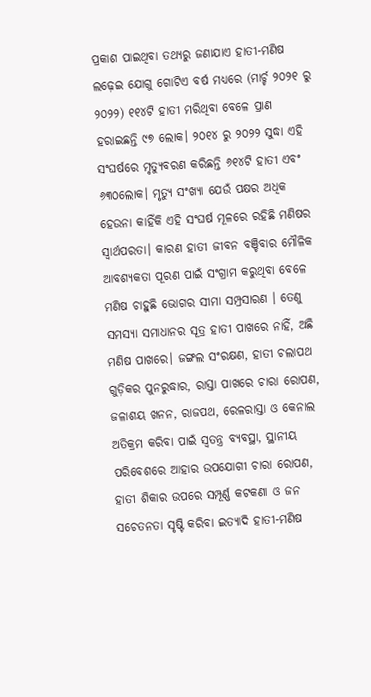ପ୍ରକାଶ ପାଇଥିବା ତଥ୍ୟରୁ ଜଣାଯାଏ ହାତୀ-ମଣିଷ ଲଢ଼େଇ ଯୋଗୁ ଗୋଟିଏ ବର୍ଷ ମଧ୍ୟରେ (ମାର୍ଚ୍ଚ ୨୦୨୧ ରୁ ୨୦୨୨) ୧୧୪ଟି ହାତୀ ମରିଥିବା ବେଳେ ପ୍ରାଣ ହରାଇଛନ୍ତି ୯୭ ଲୋକ। ୨୦୧୪ ରୁ ୨୦୨୨ ସୁଦ୍ଧା ଏହି ସଂଘର୍ଷରେ ମୃତ୍ୟୁବରଣ କରିଛନ୍ତି ୬୧୪ଟି ହାତୀ ଏବଂ ୬୩୦ଲୋକ। ମୃତ୍ୟୁ ସଂଖ୍ୟା ଯେଉଁ ପକ୍ଷର ଅଧିକ ହେଉନା କାହିଁକି ଏହି ସଂଘର୍ଷ ମୂଳରେ ରହିଛି ମଣିଷର ସ୍ବାର୍ଥପରତା। କାରଣ ହାତୀ ଜୀବନ ବଞ୍ଚିବାର ମୌଳିକ ଆବଶ୍ୟକତା ପୂରଣ ପାଇଁ ସଂଗ୍ରାମ କରୁଥିବା ବେଳେ ମଣିଷ ଚାହୁଛି ଭୋଗର ସୀମା ସମ୍ପ୍ରସାରଣ । ତେଣୁ ସମସ୍ୟା ସମାଧାନର ସୂତ୍ର ହାତୀ ପାଖରେ ନାହିଁ, ଅଛି ମଣିଷ ପାଖରେ। ଜଙ୍ଗଲ ସଂରକ୍ଷଣ, ହାତୀ ଚଲାପଥ ଗୁଡ଼ିକର ପୁନରୁଦ୍ଧାର, ରାସ୍ତା ପାଖରେ ଚାରା ରୋପଣ, ଜଳାଶୟ ଖନନ, ରାଜପଥ, ରେଳରାସ୍ତା ଓ କେନାଲ ଅତିକ୍ରମ କରିବା ପାଇଁ ସ୍ବତନ୍ତ୍ର ବ୍ୟବସ୍ଥା, ସ୍ଥାନୀୟ ପରିବେଶରେ ଆହାର ଉପଯୋଗୀ ଚାରା ରୋପଣ, ହାତୀ ଶିକାର ଉପରେ ସମ୍ପୂର୍ଣ୍ଣ କଟକଣା ଓ ଜନ ସଚେତନତା ସୃଷ୍ଟି କରିବା ଇତ୍ୟାଦି ହାତୀ-ମଣିଷ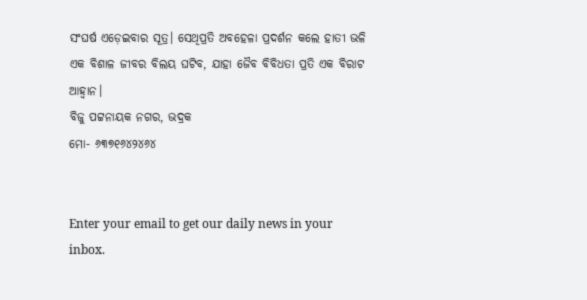ସଂଘର୍ଷ ଏଡ଼େଇବାର ସୂତ୍ର। ସେଥିପ୍ରତି ଅବହେଳା ପ୍ରଦର୍ଶନ କଲେ ହାତୀ ଭଳି ଏକ ବିଶାଳ ଜୀବର ବିଲୟ ଘଟିବ, ଯାହା ଜୈବ ବିବିଧତା ପ୍ରତି ଏକ ବିରାଟ ଆହ୍ବାନ।
ବିଜୁ ପଟ୍ଟନାୟକ ନଗର, ଭଦ୍ରକ
ମୋ- ୬୩୭୧୬୪୨୪୬୪


Enter your email to get our daily news in your inbox.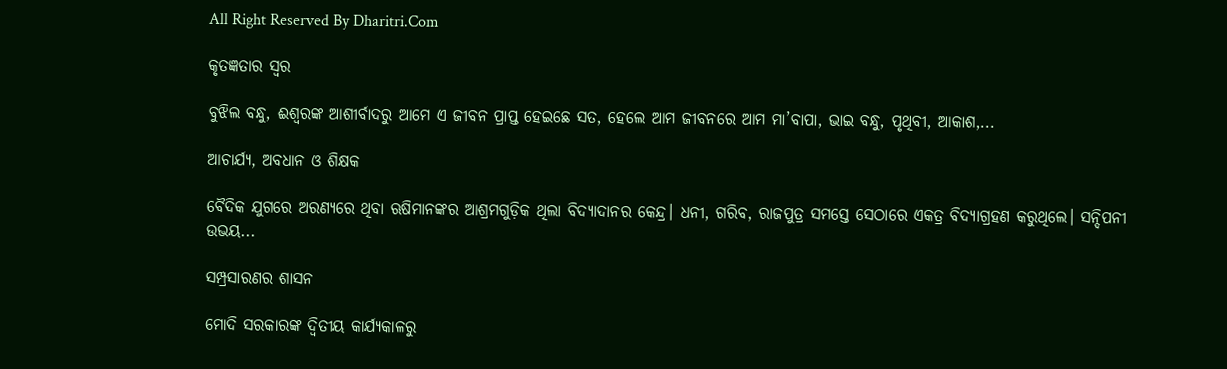All Right Reserved By Dharitri.Com

କୃତଜ୍ଞତାର ସ୍ବର

ବୁଝିଲ ବନ୍ଧୁ, ଈଶ୍ବରଙ୍କ ଆଶୀର୍ବାଦରୁ ଆମେ ଏ ଜୀବନ ପ୍ରାପ୍ତ ହେଇଛେ ସତ, ହେଲେ ଆମ ଜୀବନରେ ଆମ ମା’ବାପା, ଭାଇ ବନ୍ଧୁ, ପୃଥିବୀ, ଆକାଶ,...

ଆଚାର୍ଯ୍ୟ, ଅବଧାନ ଓ ଶିକ୍ଷକ

ବୈଦିକ ଯୁଗରେ ଅରଣ୍ୟରେ ଥିବା ଋଷିମାନଙ୍କର ଆଶ୍ରମଗୁଡ଼ିକ ଥିଲା ବିଦ୍ୟାଦାନର କେନ୍ଦ୍ର। ଧନୀ, ଗରିବ, ରାଜପୁତ୍ର ସମସ୍ତେ ସେଠାରେ ଏକତ୍ର ବିଦ୍ୟାଗ୍ରହଣ କରୁଥିଲେ। ସନ୍ଦିପନୀ ଉଭୟ...

ସମ୍ପ୍ରସାରଣର ଶାସନ

ମୋଦି ସରକାରଙ୍କ ଦ୍ୱିତୀୟ କାର୍ଯ୍ୟକାଳରୁ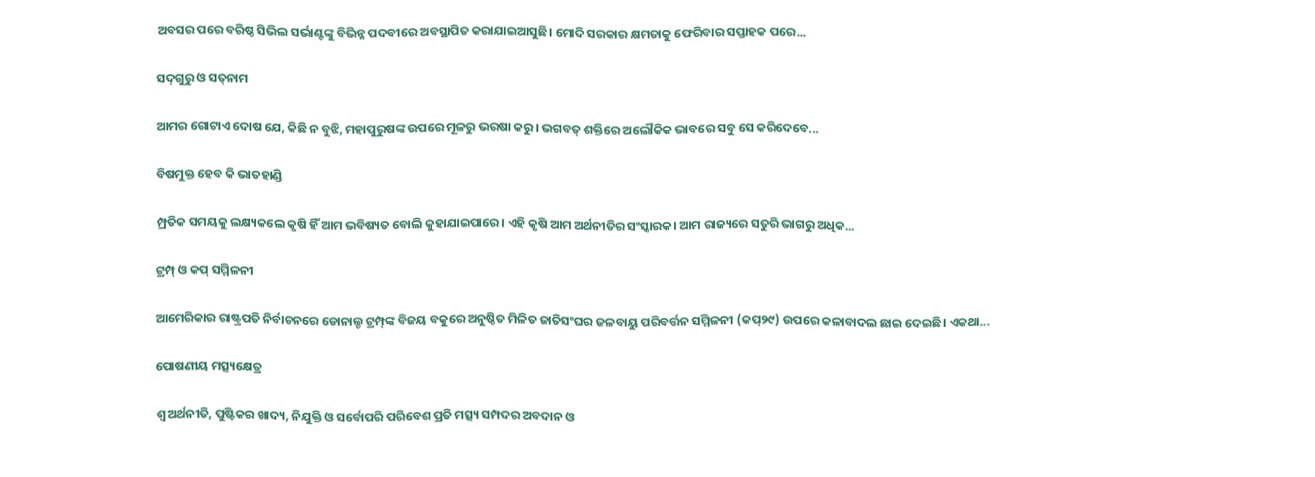ଅବସର ପରେ ବରିଷ୍ଠ ସିଭିଲ ସର୍ଭାଣ୍ଟଙ୍କୁ ବିଭିନ୍ନ ପଦବୀରେ ଅବସ୍ଥାପିତ କରାଯାଇଆସୁଛି। ମୋଦି ସରକାର କ୍ଷମତାକୁ ଫେରିବାର ସପ୍ତାହକ ପରେ...

ସଦ୍‌ଗୁରୁ ଓ ସତ୍‌ନାମ

ଆମର ଗୋଟାଏ ଦୋଷ ଯେ, କିଛି ନ ବୁଝି, ମହାପୁରୁଷଙ୍କ ଉପରେ ମୂଳରୁ ଭରଷା କରୁ। ଭଗବତ୍‌ ଶକ୍ତିରେ ଅଲୌକିକ ଭାବରେ ସବୁ ସେ କରିଦେବେ...

ବିଷମୁକ୍ତ ହେବ କି ଭାତହାଣ୍ଡି

ମ୍ପ୍ରତିକ ସମୟକୁ ଲକ୍ଷ୍ୟକଲେ କୃଷି ହିଁ ଆମ ଭବିଷ୍ୟତ ବୋଲି କୁହାଯାଇପାରେ। ଏହି କୃଷି ଆମ ଅର୍ଥନୀତିର ସଂସ୍କାରକ। ଆମ ରାଜ୍ୟରେ ସତୁରି ଭାଗରୁ ଅଧିକ...

ଟ୍ରମ୍ପ୍‌ ଓ କପ୍‌ ସମ୍ମିଳନୀ

ଆମେରିକାର ରାଷ୍ଟ୍ରପତି ନିର୍ବାଚନରେ ଡୋନାଲ୍ଡ ଟ୍ରମ୍ପ୍‌ଙ୍କ ବିଜୟ ବକୁରେ ଅନୁଷ୍ଠିତ ମିଳିତ ଜାତିସଂଘର ଜଳବାୟୁ ପରିବର୍ତ୍ତନ ସମ୍ମିଳନୀ (କପ୍‌୨୯) ଉପରେ କଳାବାଦଲ ଛାଇ ଦେଇଛି। ଏକଥା...

ପୋଷଣୀୟ ମତ୍ସ୍ୟକ୍ଷେତ୍ର

ଶ୍ୱ ଅର୍ଥନୀତି, ପୁଷ୍ଟିକର ଖାଦ୍ୟ, ନିଯୁକ୍ତି ଓ ସର୍ବୋପରି ପରିବେଶ ପ୍ରତି ମତ୍ସ୍ୟ ସମ୍ପଦର ଅବଦାନ ଓ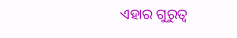ଏହାର ଗୁରୁତ୍ୱ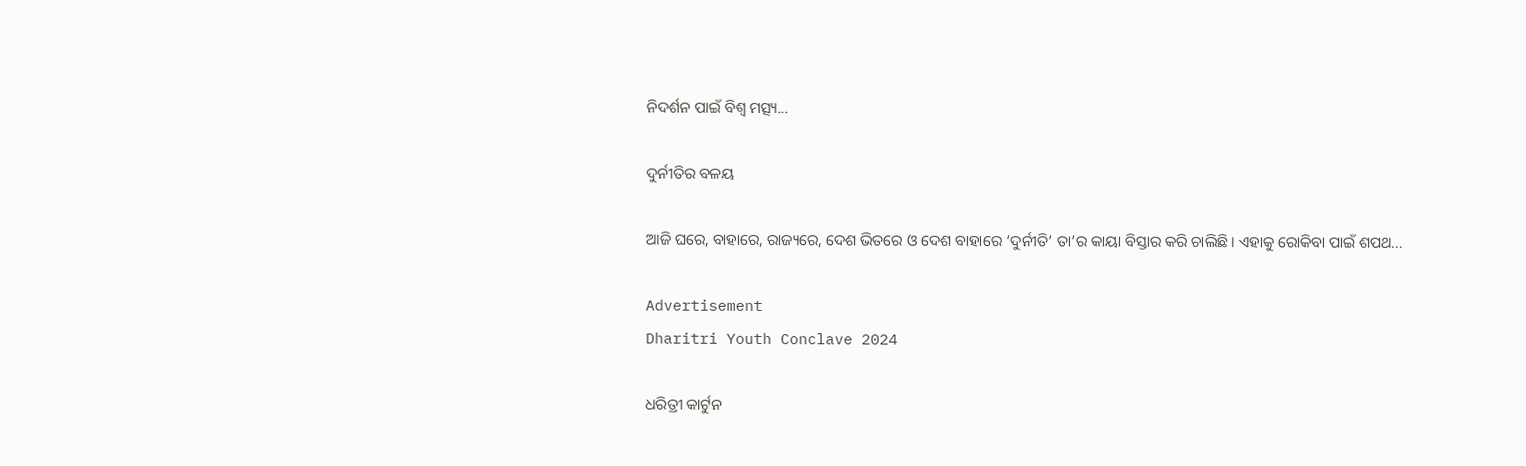ନିଦର୍ଶନ ପାଇଁ ବିଶ୍ୱ ମତ୍ସ୍ୟ...

ଦୁର୍ନୀତିର ବଳୟ

ଆଜି ଘରେ, ବାହାରେ, ରାଜ୍ୟରେ, ଦେଶ ଭିତରେ ଓ ଦେଶ ବାହାରେ ‘ଦୁର୍ନୀତି’ ତା’ର କାୟା ବିସ୍ତାର କରି ଚାଲିଛି। ଏହାକୁ ରୋକିବା ପାଇଁ ଶପଥ...

Advertisement
Dharitri Youth Conclave 2024

ଧରିତ୍ରୀ କାର୍ଟୁନ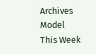Archives
Model This Week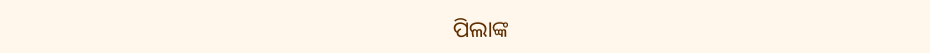ପିଲାଙ୍କ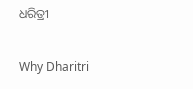ଧରିତ୍ରୀ

Why Dharitri